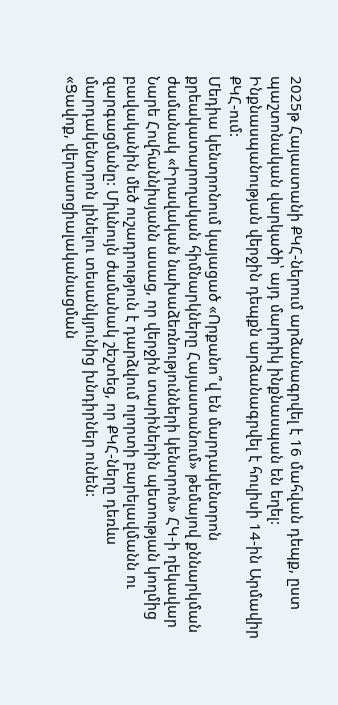2025թ Հայաստանի ՔԿՀ-ներում արձանագրվել է 16 մահվան դեպք, ըստ պաշտոնական վարկածի՝ այդ մարդիկ ինքնասպան են եղել: Ինքնասպանության վերջին դեպքն արձանագրվել է հուլիսի 14-ին Արմավիր ՔԿՀ-ում:
Մեդիա կենտրոնում կայացած «Որքանո՞վ են մարդակենտրոն քրեակատարողական հիմնարկները Հայաստանում» թեմայով քննարկման ժամանակ «Իրավական նախաձեռնությունների կենտրոն» ՀԿ-ի ղեկավար Նարե Հովհաննիսյանն ասաց, որ վերջին տարիներին պետության կողմից բավականին մեծ ուշադրություն է դարձվում ոլորտի բարելավմանն ու զարգացմանը: Միևնույն ժամանակ շեշտեց, որ ՔԿՀ-ները դեռևս մարդակենտրոն լինելու տեսանկյունից խնդիրներ ունեն:
«Ցավոք, վերասոցիալականացման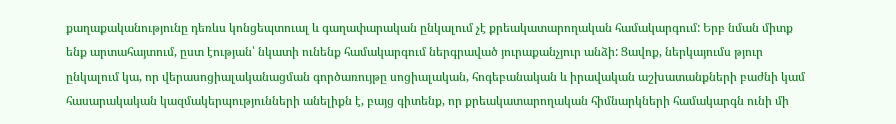քաղաքականությունը դեռևս կոնցեպտուալ և գաղափարական ընկալում չէ քրեակատարողական համակարգում: Երբ նման միտք ենք արտահայտում, ըստ էության՝ նկատի ունենք համակարգում ներգրաված յուրաքանչյուր անձի: Ցավոք, ներկայումս թյուր ընկալում կա, որ վերասոցիալականացման գործառույթը սոցիալական, հոգեբանական և իրավական աշխատանքների բաժնի կամ հասարակական կազմակերպությունների անելիքն է, բայց գիտենք, որ քրեակատարողական հիմնարկների համակարգն ունի մի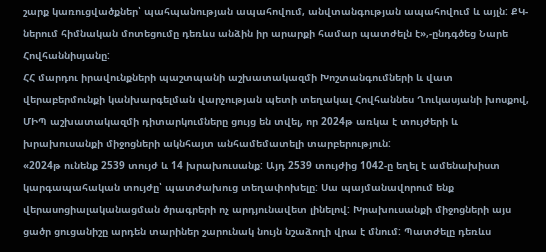շարք կառուցվածքներ՝ պահպանության ապահովում, անվտանգության ապահովում և այլն: ՔԿ-ներում հիմնական մոտեցումը դեռևս անձին իր արարքի համար պատժելն է»,-ընդգծեց Նարե Հովհաննիսյանը:
ՀՀ մարդու իրավունքների պաշտպանի աշխատակազմի Խոշտանգումների և վատ վերաբերմունքի կանխարգելման վարչության պետի տեղակալ Հովհաննես Ղուկասյանի խոսքով, ՄԻՊ աշխատակազմի դիտարկումները ցույց են տվել, որ 2024թ առկա է տույժերի և խրախուսանքի միջոցների ակնհայտ անհամեմատելի տարբերություն:
«2024թ ունենք 2539 տույժ և 14 խրախուսանք: Այդ 2539 տույժից 1042-ը եղել է ամենախիստ կարգապահական տույժը՝ պատժախուց տեղափոխելը: Սա պայմանավորում ենք վերասոցիալականացման ծրագրերի ոչ արդյունավետ լինելով: Խրախուսանքի միջոցների այս ցածր ցուցանիշը արդեն տարիներ շարունակ նույն նշաձողի վրա է մնում: Պատժելը դեռևս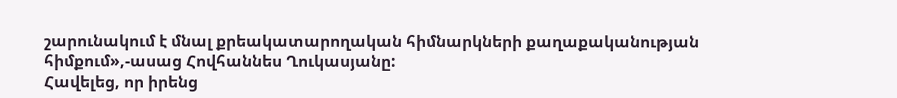շարունակում է մնալ քրեակատարողական հիմնարկների քաղաքականության հիմքում»,-ասաց Հովհաննես Ղուկասյանը:
Հավելեց, որ իրենց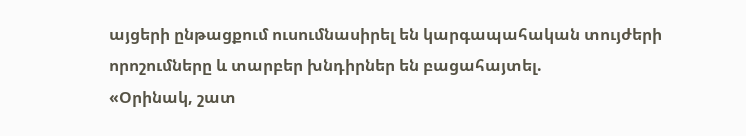այցերի ընթացքում ուսումնասիրել են կարգապահական տույժերի որոշումները և տարբեր խնդիրներ են բացահայտել.
«Օրինակ, շատ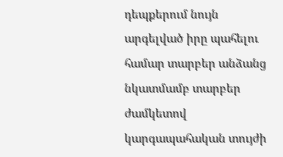դեպքերում նույն արգելված իրը պահելու համար տարբեր անձանց նկատմամբ տարբեր ժամկետով կարգապահական տույժի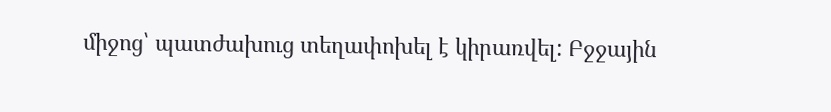միջոց՝ պատժախուց տեղափոխել է կիրառվել: Բջջային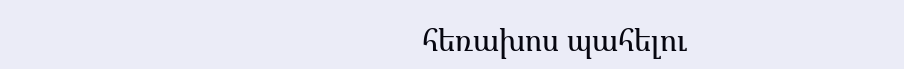հեռախոս պահելու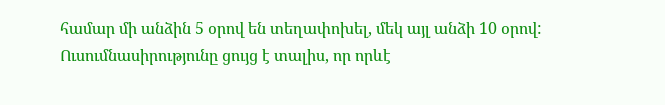համար մի անձին 5 օրով են տեղափոխել, մեկ այլ անձի 10 օրով: Ուսումնասիրությունը ցույց է տալիս, որ որևէ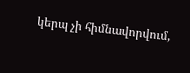կերպ չի հիմնավորվում,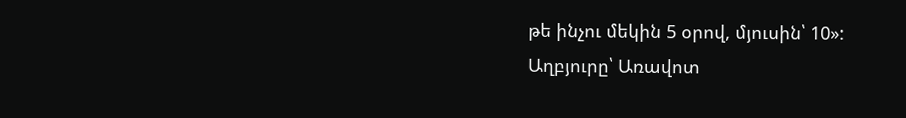թե ինչու մեկին 5 օրով, մյուսին՝ 10»:
Աղբյուրը՝ Առավոտ